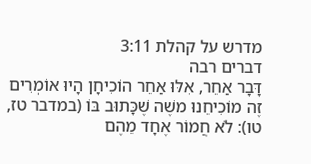מדרש על קהלת 3:11
דברים רבה
דָּבָר אַחֵר, אִלּוּ אַחֵר הוֹכִיחָן הָיוּ אוֹמְרִים זֶה מוֹכִיחֵנוּ משֶׁה שֶׁכָּתוּב בּוֹ (במדבר טז, טו): לֹא חֲמוֹר אֶחָד מֵהֶם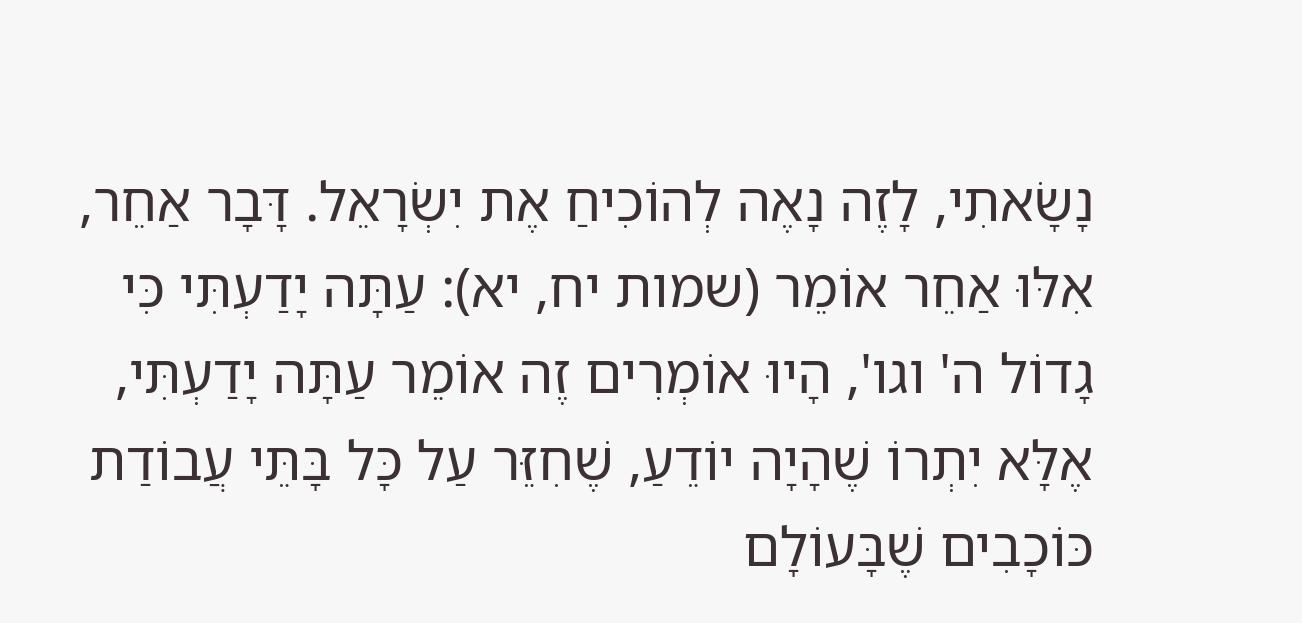נָשָׂאתִי, לָזֶה נָאֶה לְהוֹכִיחַ אֶת יִשְׂרָאֵל. דָּבָר אַחֵר, אִלּוּ אַחֵר אוֹמֵר (שמות יח, יא): עַתָּה יָדַעְתִּי כִּי גָדוֹל ה' וגו', הָיוּ אוֹמְרִים זֶה אוֹמֵר עַתָּה יָדַעְתִּי, אֶלָּא יִתְרוֹ שֶׁהָיָה יוֹדֵעַ, שֶׁחִזֵּר עַל כָּל בָּתֵּי עֲבוֹדַת כּוֹכָבִים שֶׁבָּעוֹלָם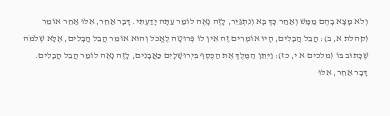וְלֹא מָצָא בָהֶם מַמָּשׁ וְאַחַר כָּךְ בָּא וְנִתְגַּיֵּר, לָזֶה נָאֶה לוֹמַר עַתָּה יָדַעְתִּי. דָּבָר אַחֵר, אִלּוּ אַחֵר אוֹמֵר (קהלת א, ב): הֲבֵל הֲבָלִים, הָיוּ אוֹמְרִים זֶה אֵין לוֹ פְּרוּטָה לֶאֱכֹל וְהוּא אוֹמֵר הֲבֵל הֲבָלִים, אֶלָּא שְׁלֹמֹה שֶׁכָּתוּב בּוֹ (מלכים א י, כז): וַיִּתֵּן הַמֶּלֶךְ אֶת הַכֶּסֶף בִּיְרוּשָׁלָיִם כַּאֲבָנִים, לָזֶה נָאֶה לוֹמַר הֲבֵל הֲבָלִים. דָּבָר אַחֵר, אִלּוּ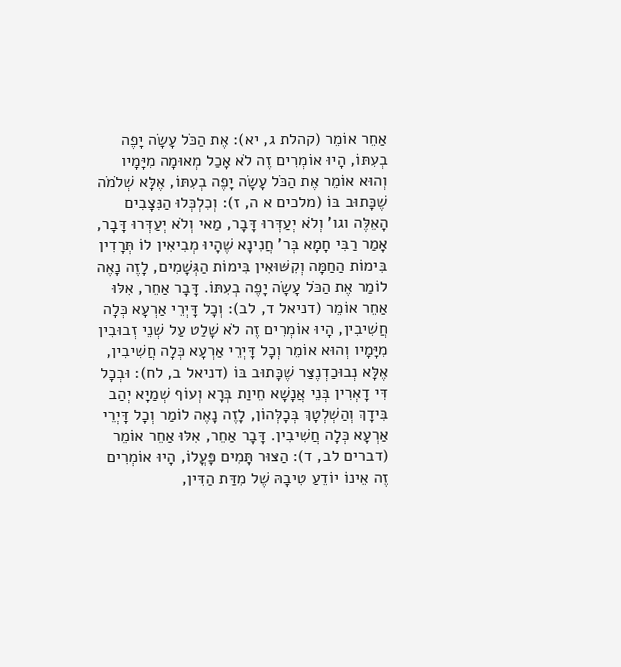אַחֵר אוֹמֵר (קהלת ג, יא): אֶת הַכֹּל עָשָׂה יָפֶה בְעִתּוֹ, הָיוּ אוֹמְרִים זֶה לֹא אָכַל מְאוּמָה מִיָּמָיו וְהוּא אוֹמֵר אֶת הַכֹּל עָשָׂה יָפֶה בְעִתּוֹ, אֶלָּא שְׁלֹמֹה שֶׁכָּתוּב בּוֹ (מלכים א ה, ז): וְכִלְכְּלוּ הַנִּצָבִים הָאֵלֶּה וגו' וְלֹא יְעַדְּרוּ דָּבָר, מַאי וְלֹא יְעַדְּרוּ דָּבָר, אָמַר רַבִּי חָמָא בְּר' חֲנִינָא שֶׁהָיוּ מְבִיאִין לוֹ תְּרָדִין בִּימוֹת הַחַמָּה וְקִשּׁוּאִין בִּימוֹת הַגְּשָׁמִים, לָזֶה נָאֶה לוֹמַר אֶת הַכֹּל עָשָׂה יָפֶה בְעִתּוֹ. דָּבָר אַחֵר, אִלּוּ אַחֵר אוֹמֵר (דניאל ד, לב): וְכָל דָּיְרֵי אַרְעָא כְּלָה חֲשִׁיבִין, הָיוּ אוֹמְרִים זֶה לֹא שָׁלַט עַל שְׁנֵי זְבוּבִין מִיָּמָיו וְהוּא אוֹמֵר וְכָל דָּיְרֵי אַרְעָא כְּלָה חֲשִׁיבִין, אֶלָּא נְבוּכַדְנֶצַּר שֶׁכָּתוּב בּוֹ (דניאל ב, לח): וּבְכָל דִּי דָאְרִין בְּנֵי אֲנָשָׁא חֵיוַת בְּרָא וְעוֹף שְׁמַיָא יְהַב בִּידָךְ וְהַשְׁלְטָךְ בְּכָלְּהוֹן, לָזֶה נָאֶה לוֹמַר וְכָל דָּיְרֵי אַרְעָא כְּלָה חֲשִׁיבִין. דָּבָר אַחֵר, אִלּוּ אַחֵר אוֹמֵר (דברים לב, ד): הַצּוּר תָּמִים פָּעֳלוֹ, הָיוּ אוֹמְרִים זֶה אֵינוֹ יוֹדֵעַ טִיבָהּ שֶׁל מִדַּת הַדִּין,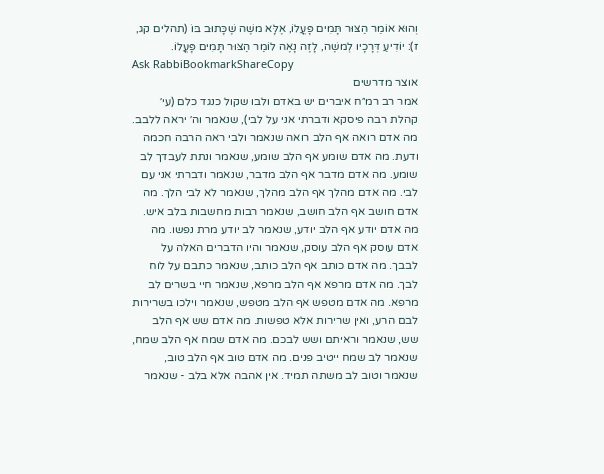וְהוּא אוֹמֵר הַצּוּר תָּמִים פָּעֳלוֹ, אֶלָּא משֶׁה שֶׁכָּתוּב בּוֹ (תהלים קג, ז): יוֹדִיעַ דְּרָכָיו לְמשֶׁה, לָזֶה נָאֶה לוֹמַר הַצּוּר תָּמִים פָּעֳלוֹ.
Ask RabbiBookmarkShareCopy
אוצר מדרשים
אמר רב רמ״ח איברים יש באדם ולבו שקול כנגד כלם (עי׳ קהלת רבה פיסקא ודברתי אני על לבי), שנאמר וה׳ יראה ללבב. מה אדם רואה אף הלב רואה שנאמר ולבי ראה הרבה חכמה ודעת. מה אדם שומע אף הלב שומע, שנאמר ונתת לעבדך לב שומע. מה אדם מדבר אף הלב מדבר, שנאמר ודברתי אני עם לבי. מה אדם מהלך אף הלב מהלך, שנאמר לא לבי הלך. מה אדם חושב אף הלב חושב, שנאמר רבות מחשבות בלב איש. מה אדם יודע אף הלב יודע, שנאמר לב יודע מרת נפשו. מה אדם עוסק אף הלב עוסק, שנאמר והיו הדברים האלה על לבבך. מה אדם כותב אף הלב כותב, שנאמר כתבם על לוח לבך. מה אדם מרפא אף הלב מרפא, שנאמר חיי בשרים לב מרפא. מה אדם מטפש אף הלב מטפש, שנאמר וילכו בשרירות לבם הרע, ואין שרירות אלא טפשות. מה אדם שש אף הלב שש, שנאמר וראיתם ושש לבכם. מה אדם שמח אף הלב שמח, שנאמר לב שמח ייטיב פנים. מה אדם טוב אף הלב טוב, שנאמר וטוב לב משתה תמיד. אין אהבה אלא בלב - שנאמר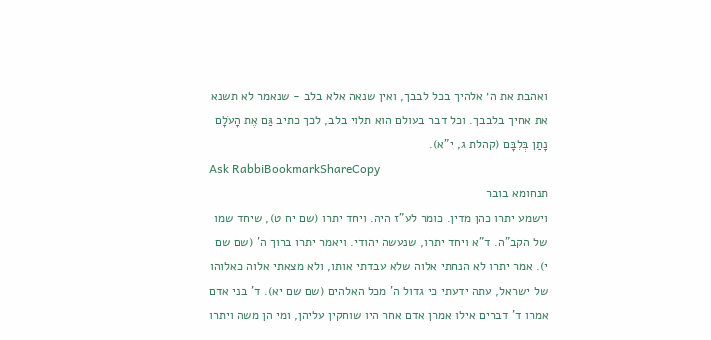ואהבת את ה׳ אלהיך בכל לבבך, ואין שנאה אלא בלב - שנאמר לא תשנא את אחיך בלבבך. וכל דבר בעולם הוא תלוי בלב, לכך כתיב גַּם אֶת הָעֹלָם נָתַן בְּלִבָּם (קהלת ג, י"א).
Ask RabbiBookmarkShareCopy
תנחומא בובר
וישמע יתרו כהן מדין. כומר לע"ז היה. ויחד יתרו (שם יח ט), שיחד שמו של הקב"ה. ד"א ויחד יתרו, שנעשה יהודי. ויאמר יתרו ברוך ה' (שם שם י). אמר יתרו לא הנחתי אלוה שלא עבדתי אותו, ולא מצאתי אלוה כאלוהו של ישראל, עתה ידעתי כי גדול ה' מכל האלהים (שם שם יא). ד' בני אדם אמרו ד' דברים אילו אמרן אדם אחר היו שוחקין עליהן, ומי הן משה ויתרו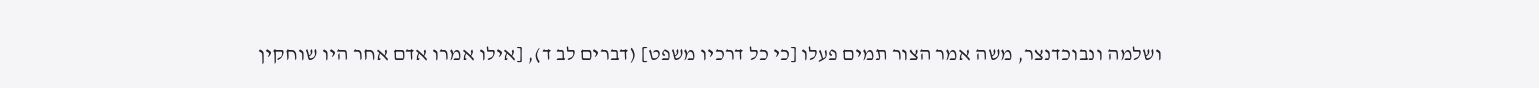ושלמה ונבוכדנצר, משה אמר הצור תמים פעלו [כי כל דרכיו משפט] (דברים לב ד), [אילו אמרו אדם אחר היו שוחקין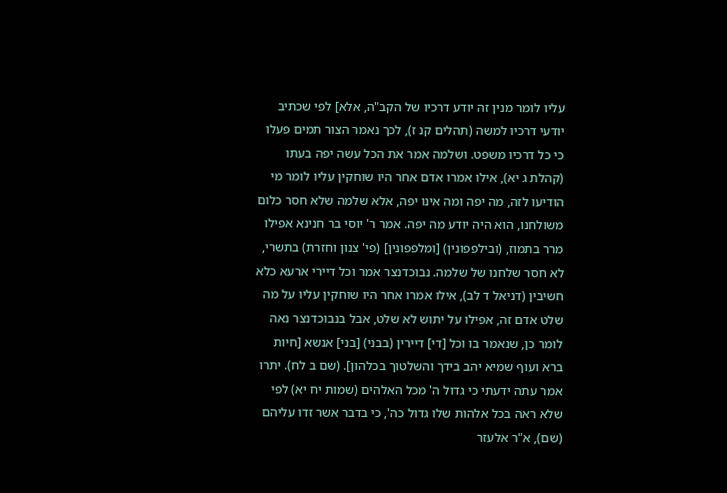עליו לומר מנין זה יודע דרכיו של הקב"ה, אלא] לפי שכתיב יודעי דרכיו למשה (תהלים קנ ז), לכך נאמר הצור תמים פעלו כי כל דרכיו משפט. ושלמה אמר את הכל עשה יפה בעתו (קהלת ג יא), אילו אמרו אדם אחר היו שוחקין עליו לומר מי הודיעו לזה, מה יפה ומה אינו יפה, אלא שלמה שלא חסר כלום משולחנו, הוא היה יודע מה יפה. אמר ר' יוסי בר חנינא אפילו מרר בתמוז, (ובילפפונין) [ומלפפונין] (פי' צנון וחזרת) בתשרי, לא חסר שלחנו של שלמה. נבוכדנצר אמר וכל דיירי ארעא כלא חשיבין (דניאל ד לב), אילו אמרו אחר היו שוחקין עליו על מה שלט אדם זה, אפילו על יתוש לא שלט, אבל בנבוכדנצר נאה לומר כן, שנאמר בו וכל [די] דיירין (בבני) [בני] אנשא [חיות ברא ועוף שמיא יהב בידך והשלטוך בכלהון]. (שם ב לח). יתרו אמר עתה ידעתי כי גדול ה' מכל האלהים (שמות יח יא) לפי שלא ראה בכל אלהות שלו גדול כה', כי בדבר אשר זדו עליהם (שם), א"ר אלעזר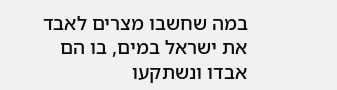במה שחשבו מצרים לאבד את ישראל במים, בו הם אבדו ונשתקעו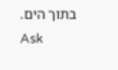בתוך הים.
Ask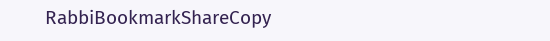RabbiBookmarkShareCopy